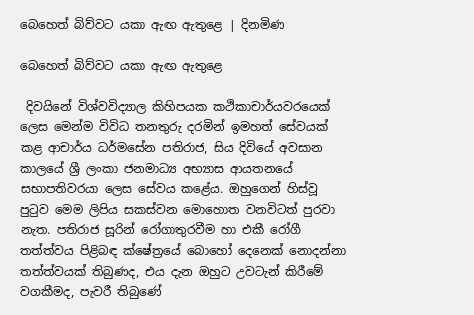බෙහෙත් බිව්වට යකා ඇඟ ඇතුළෙ | දිනමිණ

බෙහෙත් බිව්වට යකා ඇඟ ඇතුළෙ

 දිවයිනේ විශ්වවිද්‍යාල කිහිපයක කථිකාචාර්යවරයෙක් ලෙස මෙන්ම විවිධ තනතුරු දරමින් ඉමහත් සේවයක් කළ ආචාර්ය ධර්මසේන පතිරාජ, සිය දිවියේ අවසාන කාලයේ ශ්‍රී ලංකා ජනමාධ්‍ය අභ්‍යාස ආයතනයේ සභාපතිවරයා ලෙස සේවය කළේය. ඔහුගෙන් හිස්වූ පුටුව මෙම ලිපිය සකස්වන මොහොත වනවිටත් පුරවා නැත. පතිරාජ සූරින් රෝගාතුරවීම හා එකී රෝගී තත්ත්වය පිළිබඳ ක්ෂේත්‍රයේ බොහෝ දෙනෙක් නොදන්නා තත්ත්වයක් තිබුණද, එය දැන ඔහුට උවටැන් කිරීමේ වගකීමද, පැවරී තිබුණේ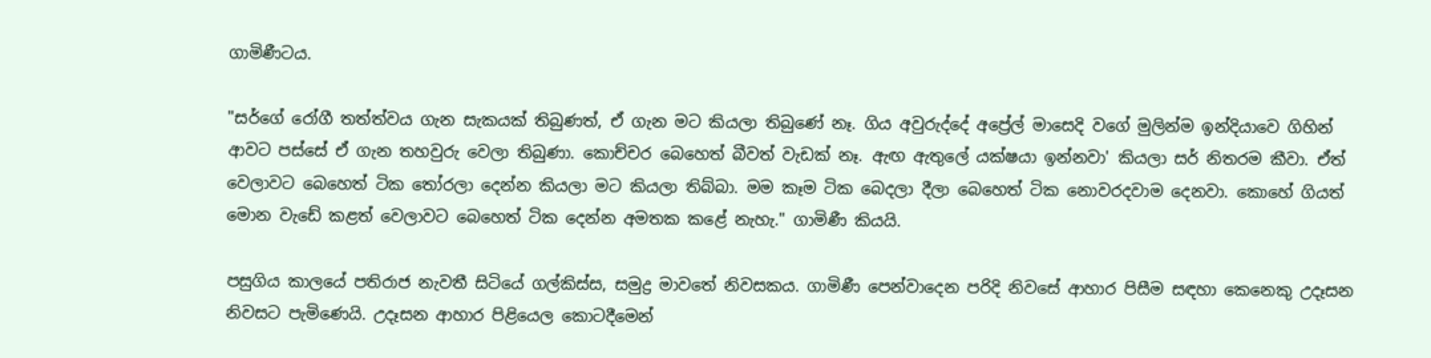ගාමිණීටය.

"සර්ගේ රෝගී තත්ත්වය ගැන සැකයක් තිබුණත්, ඒ ගැන මට කියලා තිබුණේ නෑ. ගිය අවුරුද්දේ අප්‍රේල් මාසෙදි වගේ මුලින්ම ඉන්දියාවෙ ගිහින් ආවට පස්සේ ඒ ගැන තහවුරු වෙලා තිබුණා. කොච්චර බෙහෙත් බීවත් වැඩක් නෑ. ඇඟ ඇතුලේ යක්ෂයා ඉන්නවා' කියලා සර් නිතරම කීවා. ඒත් වෙලාවට බෙහෙත් ටික තෝරලා දෙන්න කියලා මට කියලා තිබ්බා. මම කෑම ටික බෙදලා දීලා බෙහෙත් ටික නොවරදවාම දෙනවා. කොහේ ගියත් මොන වැඩේ කළත් වෙලාවට බෙහෙත් ටික දෙන්න අමතක කළේ නැහැ." ගාමිණී කියයි.

පසුගිය කාලයේ පතිරාජ නැවතී සිටියේ ගල්කිස්ස, සමුද්‍ර මාවතේ නිවසකය. ගාමිණී පෙන්වාදෙන පරිදි නිවසේ ආහාර පිසීම සඳහා කෙනෙකු උදෑසන නිවසට පැමිණෙයි. උදෑසන ආහාර පිළියෙල කොටදීමෙන්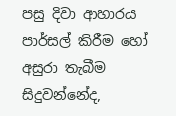පසු දිවා ආහාරය පාර්සල් කිරීම හෝ අසුරා තැබීම සිදුවන්නේද,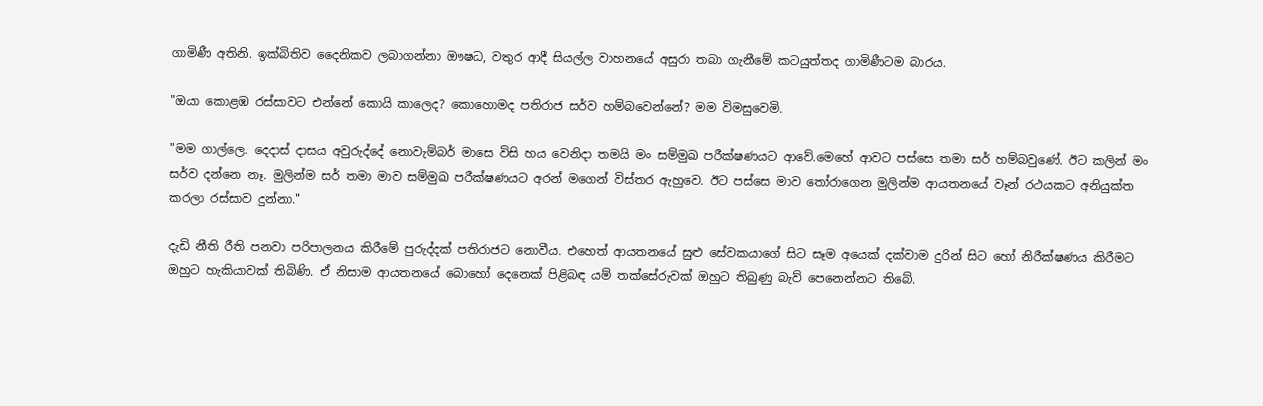ගාමිණී අතිනි. ඉක්බිතිව දෛනිකව ලබාගන්නා ඖෂධ, වතුර ආදී සියල්ල වාහනයේ අසුරා තබා ගැනීමේ කටයුත්තද ගාමිණීටම බාරය.

"ඔයා කොළඹ රස්සාවට එන්නේ කොයි කාලෙද? කොහොමද පතිරාජ සර්ව හම්බවෙන්නේ? මම විමසුවෙමි.

"මම ගාල්ලෙ. දෙදාස් දාසය අවුරුද්දේ නොවැම්බර් මාසෙ විසි හය වෙනිදා තමයි මං සම්මුඛ පරීක්ෂණයට ආවේ.මෙහේ ආවට පස්සෙ තමා සර් හම්බවුණේ. ඊට කලින් මං සර්ව දන්නෙ නෑ. මුලින්ම සර් තමා මාව සම්මුඛ පරීක්ෂණයට අරන් මගෙන් විස්තර ඇහුවෙ. ඊට පස්සෙ මාව තෝරාගෙන මුලින්ම ආයතනයේ වෑන් රථයකට අනියුක්ත කරලා රස්සාව දුන්නා."

දැඩි නීති රීති පනවා පරිපාලනය කිරීමේ පුරුද්දක් පතිරාජට නොවීය. එහෙත් ආයතනයේ සුළු සේවකයාගේ සිට සෑම අයෙක් දක්වාම දුරින් සිට හෝ නිරීක්ෂණය කිරීමට ඔහුට හැකියාවක් තිබිණි. ඒ නිසාම ආයතනයේ බොහෝ දෙනෙක් පිළිබඳ යම් තක්සේරුවක් ඔහුට තිබුණු බැව් පෙනෙන්නට තිබේ.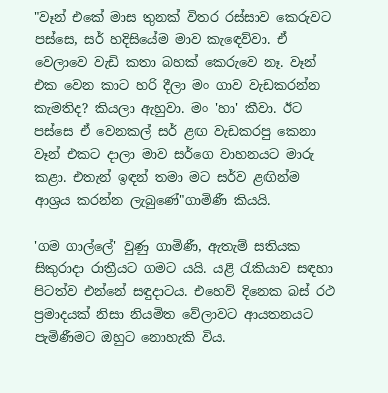"වෑන් එකේ මාස තුනක් විතර රස්සාව කෙරුවට පස්සෙ, සර් හදිසියේම මාව කැඳෙව්වා. ඒ වෙලාවෙ වැඩි කතා බහක් කෙරුවෙ නෑ. වෑන් එක වෙන කාට හරි දීලා මං ගාව වැඩකරන්න කැමතිද? කියලා ඇහුවා. මං 'හා' කීවා. ඊට පස්සෙ ඒ වෙනකල් සර් ළඟ වැඩකරපු කෙනා වෑන් එකට දාලා මාව සර්ගෙ වාහනයට මාරු කළා. එතැන් ඉඳන් තමා මට සර්ව ළඟින්ම ආශ්‍රය කරන්න ලැබුණේ"ගාමිණී කියයි.

'ගම ගාල්ලේ' වුණු ගාමිණී, ඇතැම් සතියක සිකුරාදා රාත්‍රීයට ගමට යයි. යළි රැකියාව සඳහා පිටත්ව එන්නේ සඳුදාටය. එහෙව් දිනෙක බස් රථ ප්‍රමාදයක් නිසා නියමිත වේලාවට ආයතනයට පැමිණීමට ඔහුට නොහැකි විය.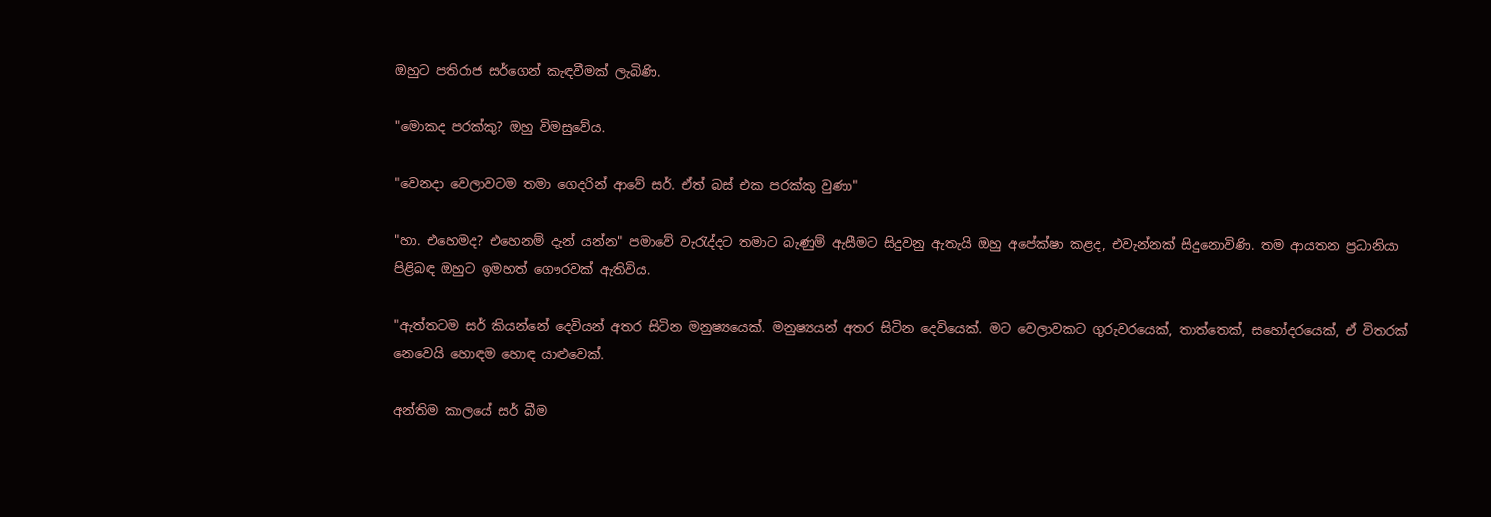ඔහුට පතිරාජ සර්ගෙන් කැඳවීමක් ලැබිණි.

"මොකද පරක්කු? ඔහු විමසුවේය.

"වෙනදා වෙලාවටම තමා ගෙදරින් ආවේ සර්. ඒත් බස් එක පරක්කු වුණා"

"හා. එහෙමද? එහෙනම් දැන් යන්න" පමාවේ වැරැද්දට තමාට බැණුම් ඇසීමට සිදුවනු ඇතැයි ඔහු අපේක්ෂා කළද, එවැන්නක් සිදුනොවිණි. තම ආයතන ප්‍රධානියා පිළිබඳ ඔහුට ඉමහත් ගෞරවක් ඇතිවිය.

"ඇත්තටම සර් කියන්නේ දෙවියන් අතර සිටින මනුෂ්‍යයෙක්. මනුෂ්‍යයන් අතර සිටින දෙවියෙක්. මට වෙලාවකට ගුරුවරයෙක්, තාත්තෙක්, සහෝදරයෙක්, ඒ විතරක් නෙවෙයි හොඳම හොඳ යාළුවෙක්.

අන්තිම කාලයේ සර් බීම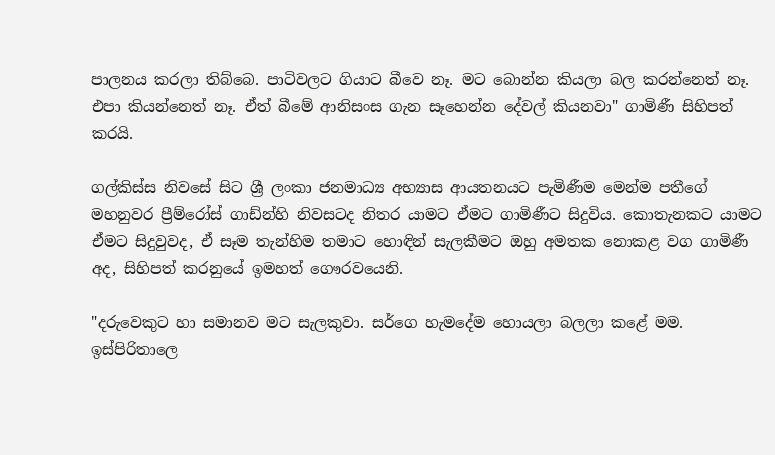පාලනය කරලා තිබ්බෙ. පාටිවලට ගියාට බීවෙ නෑ. මට බොන්න කියලා බල කරන්නෙත් නෑ. එපා කියන්නෙත් නෑ. ඒත් බීමේ ආනිසංස ගැන සෑහෙන්න දේවල් කියනවා" ගාමිණී සිහිපත් කරයි.

ගල්කිස්ස නිවසේ සිට ශ්‍රී ලංකා ජනමාධ්‍ය අභ්‍යාස ආයතනයට පැමිණීම මෙන්ම පතීගේ මහනුවර ප්‍රීම්රෝස් ගාඩ්න්හි නිවසටද නිතර යාමට ඒමට ගාමිණීට සිදුවිය. කොතැනකට යාමට ඒමට සිදුවුවද, ඒ සෑම තැන්හිම තමාට හොඳින් සැලකීමට ඔහු අමතක නොකළ වග ගාමිණී අද, සිහිපත් කරනුයේ ඉමහත් ගෞරවයෙනි.

"දරුවෙකුට හා සමානව මට සැලකුවා. සර්ගෙ හැමදේම හොයලා බලලා කළේ මම. ඉස්පිරිතාලෙ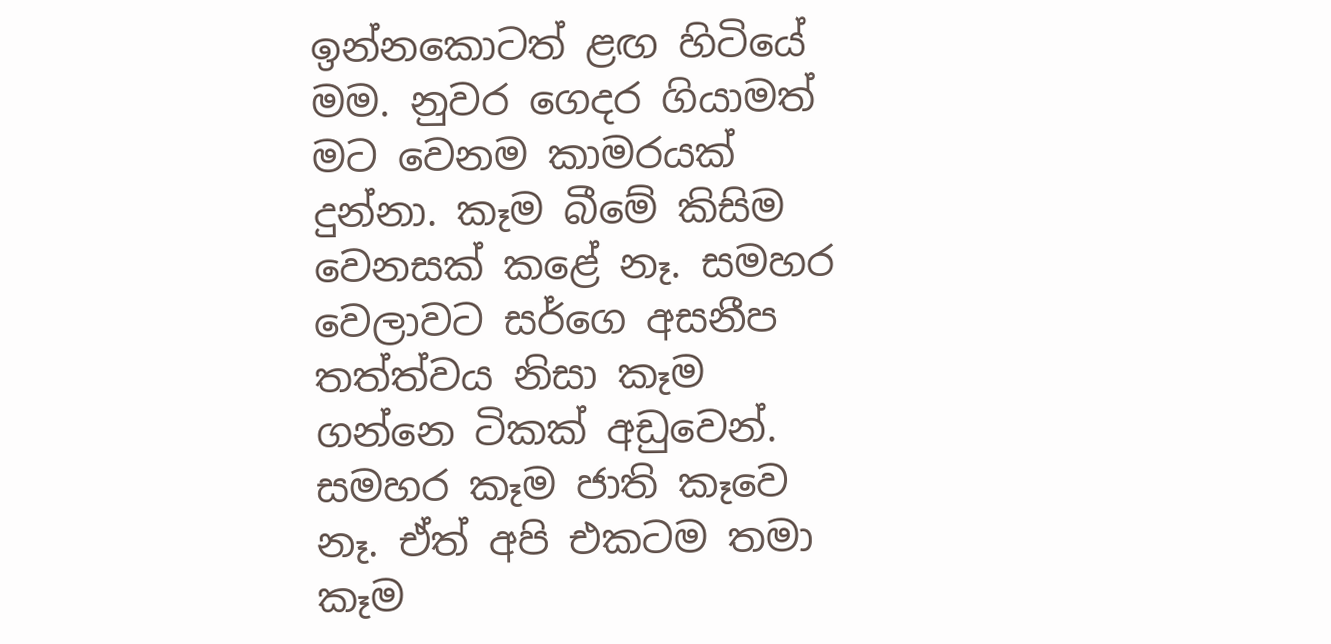ඉන්නකොටත් ළඟ හිටියේ මම. නුවර ගෙදර ගියාමත් මට වෙනම කාමරයක් දුන්නා. කෑම බීමේ ‍කිසිම වෙනසක් කළේ නෑ. සමහර වෙලාවට සර්ගෙ අසනීප තත්ත්වය නිසා කෑම ගන්නෙ ටිකක් අඩුවෙන්. සමහර කෑම ජාති කෑවෙ නෑ. ඒත් අපි එකටම තමා කෑම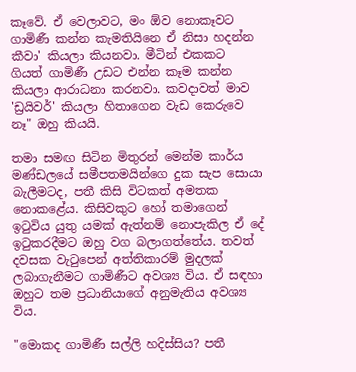කෑවේ. ඒ වෙලාවට, මං ඕව නොකෑවට ගාමිණී කන්න කැමතියිනෙ ඒ නිසා හදන්න කීවා' කියලා කියනවා. මීටින් එකකට ගියත් ගාමිණී උඩට එන්න කෑම කන්න කියලා ආරාධනා කරනවා. කවදාවත් මාව 'ඩ්‍රයිවර්' කියලා හිතාගෙන වැඩ කෙරුවෙ නෑ" ඔහු කියයි.

තමා සමඟ සිටින මිතුරන් මෙන්ම කාර්ය මණ්ඩලයේ සමීපතමයින්ගෙ දුක සැප සොයා බැලීමටද, පතී කිසි විටකත් අමතක නොකළේය. කිසිවකුට හෝ තමාගෙන් ඉටුවිය යුතු යමක් ඇත්නම් නොපැකිල ඒ දේ ඉටුකරදීමට ඔහු වග බලාගත්තේය. තවත් දවසක වැටුපෙන් අත්තිකාරම් මුදලක් ලබාගැනීමට ගාමිණීට අවශ්‍ය විය. ඒ සඳහා ඔහුට තම ප්‍රධානියාගේ අනුමැතිය අවශ්‍ය විය.

"මොකද ගාමිණී සල්ලි හදිස්සිය? පතී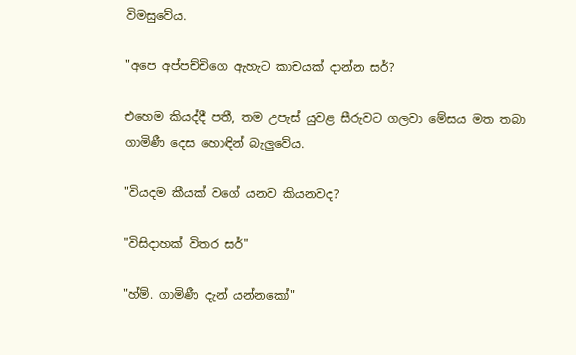විමසුවේය.

"අපෙ අප්පච්චිගෙ ඇහැට කාචයක් දාන්න සර්?

එහෙම කියද්දී පතී, තම උපැස් යුවළ සීරුවට ගලවා මේසය මත තබා ගාමිණී දෙස හොඳින් බැලුවේය.

"වියදම කීයක් වගේ යනව කියනවද?

"විසිදාහක් විතර සර්"

"හ්ම්. ගාමිණී දැන් යන්නකෝ"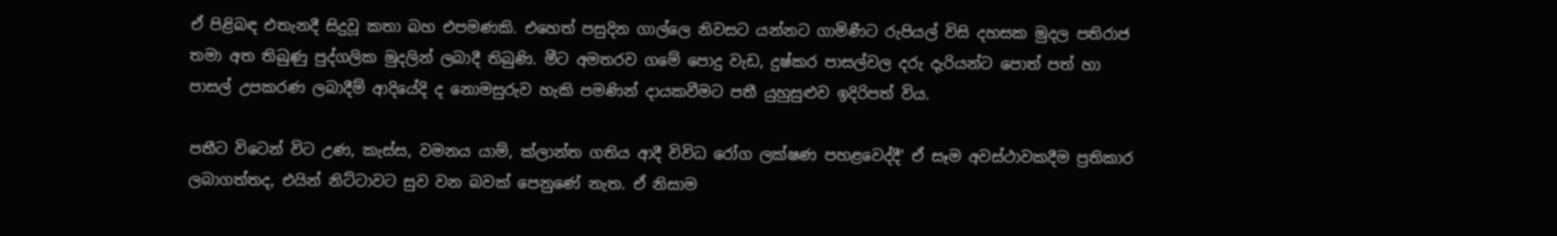ඒ පිළිබඳ එතැනදී සිදුවූ කතා බහ එපමණකි. එහෙත් පසුදින ගාල්ලෙ නිවසට යන්නට ගාමිණීට රුපියල් විසි දහසක මුදල පතිරාජ තමා අත තිබුණු පුද්ගලික මුදලින් ලබාදී තිබුණි. මීට අමතරව ගමේ පොදු වැඩ, දුෂ්කර පාසල්වල දරු දැරියන්ට පොත් පත් හා පාසල් උපකරණ ලබාදීම් ආදියේදි ද නොමසුරුව හැකි පමණින් දායකවීමට පතී යුහුසුළුව ඉදිරිපත් විය.

පතීට විටෙන් විට උණ, කැස්ස, වමනය යාම්, ක්ලාන්ත ගතිය ආදී විවිධ රෝග ලක්ෂණ පහළවෙද්දී' ඒ සෑම අවස්ථාවකදීම ප්‍රතිකාර ලබාගත්තද, එයින් නිට්ටාවට සුව වන බවක් පෙනුණේ නැත. ඒ නිසාම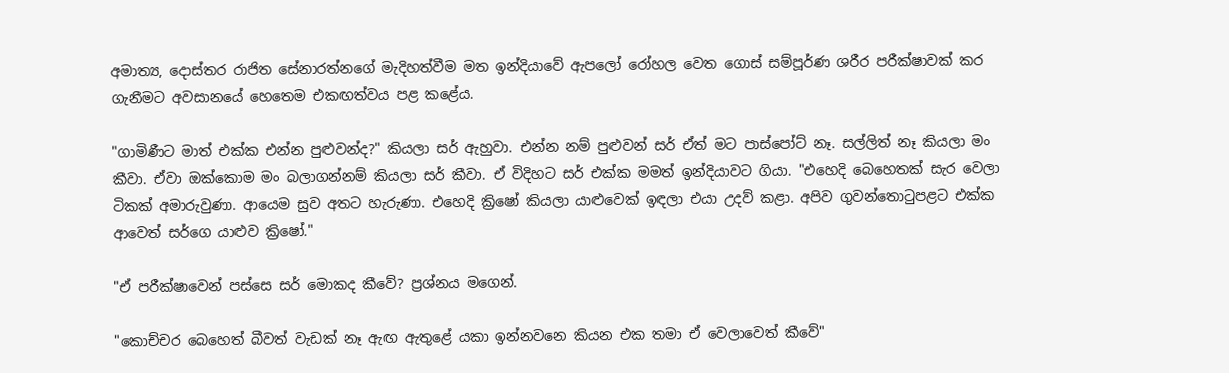අමාත්‍ය, දොස්තර රාජිත සේනාරත්නගේ මැදිහත්වීම මත ඉන්දියාවේ ඇපලෝ රෝහල වෙත ගොස් සම්පූර්ණ ශරීර පරීක්ෂාවක් කර ගැනීමට අවසානයේ හෙතෙම එකඟත්වය පළ කළේය.

"ගාමිණීට මාත් එක්ක එන්න පුළුවන්ද?" කියලා සර් ඇහුවා. එන්න නම් පුළුවන් සර් ඒත් මට පාස්පෝට් නෑ. සල්ලිත් නෑ කියලා මං කීවා. ඒවා ඔක්කොම මං බලාගන්නම් කියලා සර් කීවා. ඒ විදිහට සර් එක්ක මමත් ඉන්දියාවට ගියා. "එහෙදි බෙහෙතක් සැර වෙලා ටිකක් අමාරුවුණා. ආයෙම සුව අතට හැරුණා. එහෙදි ක්‍රිෂෝ කියලා යාළුවෙක් ඉඳලා එයා උදව් කළා. අපිව ගුවන්තොටුපළට එක්ක ආවෙත් සර්ගෙ යාළුව ක්‍රිෂෝ."

"ඒ පරීක්ෂාවෙන් පස්සෙ සර් මොකද කීවේ? ප්‍රශ්නය මගෙන්.

"කොච්චර බෙහෙත් බීවත් වැඩක් නෑ ඇඟ ඇතුළේ යකා ඉන්නවනෙ කියන එක තමා ඒ වෙලාවෙත් කීවේ"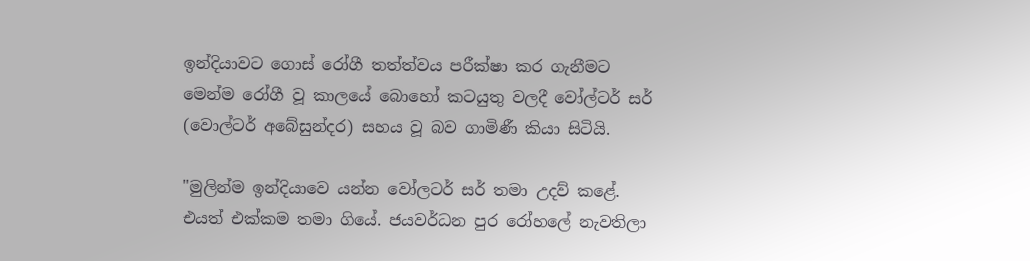ඉන්දියාවට ගොස් රෝගී තත්ත්වය පරීක්ෂා කර ගැනීමට මෙන්ම රෝගී වූ කාලයේ බොහෝ කටයුතු වලදී වෝල්ටර් සර් (වොල්ටර් අබේසුන්දර) සහය වූ බව ගාමිණී කියා සිටියි.

"මුලින්ම ඉන්දියාවෙ යන්න වෝලටර් සර් තමා උදව් කළේ. එයත් එක්කම තමා ගියේ. ජයවර්ධන පුර රෝහලේ නැවතිලා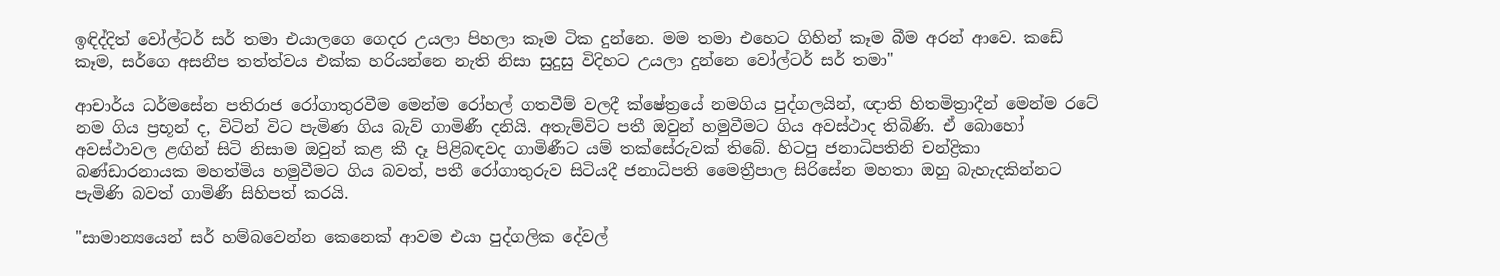ඉඳිද්දිත් ‍වෝල්ටර් සර් තමා එයාලගෙ ගෙදර උයලා පිහලා කෑම ටික දුන්නෙ. මම තමා එහෙට ගිහින් කෑම බීම අරන් ආවෙ. කඩේ කෑම, සර්ගෙ අසනීප තත්ත්වය එක්ක හරියන්නෙ නැති නිසා සුදුසු විදිහට උයලා දුන්නෙ වෝල්ටර් සර් තමා"

ආචාර්ය ධර්මසේන පතිරාජ රෝගාතුරවීම මෙන්ම රෝහල් ගතවීම් වලදී ක්ෂේත්‍රයේ නමගිය පුද්ගලයින්, ඥාති හිතමිත්‍රාදීන් මෙන්ම රටේ නම ගිය ප්‍රභූන් ද, විටින් විට පැමිණ ගිය බැව් ගාමිණී දනියි. අතැම්විට පතී ඔවුන් හමුවීමට ගිය අවස්ථාද තිබිණි. ඒ බොහෝ අවස්ථාවල ළඟින් සිටි නිසාම ඔවුන් කළ කී දෑ පිළිබඳවද ගාමිණීට යම් තක්සේරුවක් තිබේ. හිටපු ජනාධිපතිනි චන්ද්‍රිකා බණ්ඩාරනායක මහත්මිය හමුවීමට ගිය බවත්, පතී රෝගාතුරුව සිටියදී ජනාධිපති මෛත්‍රීපාල සිරිසේන මහතා ඔහු බැහැදකින්නට පැමිණි බවත් ගාමිණී සිහිපත් කරයි.

"සාමාන්‍යයෙන් සර් හම්බවෙන්න කෙනෙක් ආවම එයා පුද්ගලික දේවල්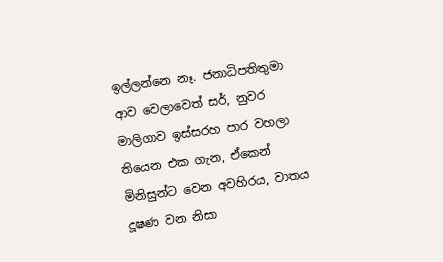ඉල්ලන්නෙ නෑ. ජනාධිපතිතුමා ආව වෙලාවෙත් සර්, නුවර මාලිගාව ඉස්සරහ පාර වහලා තියෙන එක ගැන, ඒකෙන් මිනිසුන්ට වෙන අවහිරය, වාතය දූෂණ වන නිසා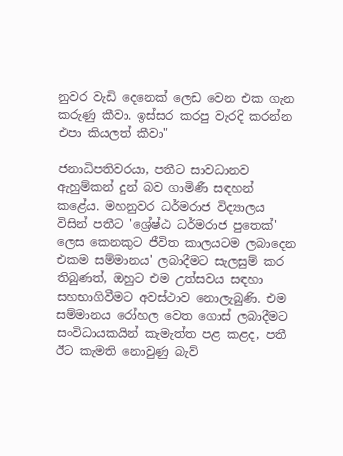නුවර වැඩි දෙනෙක් ලෙඩ වෙන එක ගැන කරුණු කීවා. ඉස්සර කරපු වැරදි කරන්න එපා කියලත් කීවා"

ජනාධිපතිවරයා, පතීට සාවධානව ඇහුම්කන් දුන් බව ගාමිණී සඳහන් කළේය. මහනුවර ධර්මරාජ විද්‍යාලය විසින් පතීට 'ශ්‍රේෂ්ඨ ධර්මරාජ පුතෙක්' ලෙස කෙනකුට ජීවිත කාලයටම ලබාදෙන එකම සම්මානය' ලබාදීමට සැලසුම් කර තිබුණත්, ඔහුට එම උත්සවය සඳහා සහභාගිවීමට අවස්ථාව නොලැබුණි. එම සම්මානය රෝහල වෙත ගොස් ලබාදීමට සංවිධායකයින් කැමැත්ත පළ කළද, පතී ඊට කැමති නොවුණු බැව්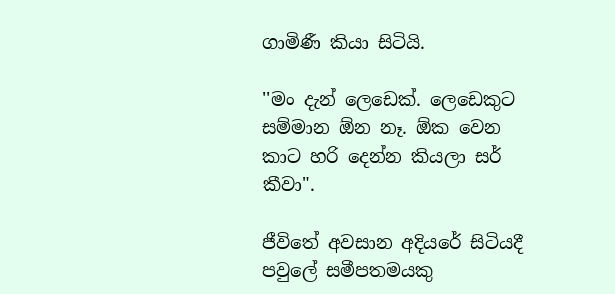ගාමිණී කියා සිටියි.

''මං දැන් ලෙඩෙක්. ලෙඩෙකුට සම්මාන ඕන නෑ. ඕක වෙන කාට හරි දෙන්න කියලා සර් කීවා".

ජීවිතේ අවසාන අදියරේ සිටියදී පවුලේ සමීපතමයකු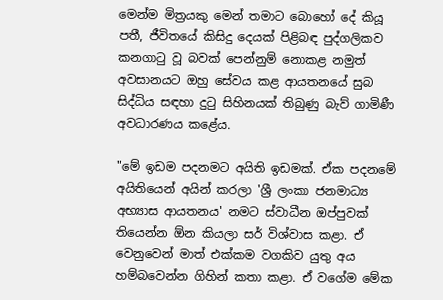මෙන්ම මිත්‍රයකු මෙන් තමාට බොහෝ දේ කියූ පතී, ජීවිතයේ කිසිදු දෙයක් පිළිබඳ පුද්ගලිකව කනගාටු වූ බවක් පෙන්නුම් නොකළ නමුත් අවසානයට ඔහු සේවය කළ ආයතනයේ සුබ සිද්ධිය සඳහා දුටු සිහිනයක් තිබුණු බැව් ගාමිණී අවධාරණය කළේය.

"මේ ඉඩම පදනමට අයිති ඉඩමක්. ඒක පදනමේ අයිතියෙන් අයින් කරලා 'ශ්‍රී ලංකා ජනමාධ්‍ය අභ්‍යාස ආයතනය' නමට ස්වාධීන ඔප්පුවක් තියෙන්න ඕන කියලා සර් විශ්වාස කළා. ඒ වෙනුවෙන් මාත් එක්කම වගකිව යුතු අය හම්බවෙන්න ගිහින් කතා කළා. ඒ වගේම මේක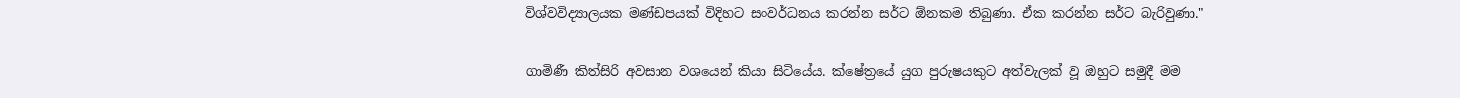විශ්වවිද්‍යාලයක මණ්ඩපයක් විදිහට සංවර්ධනය කරන්න සර්ට ඕනකම තිබුණා. ඒක කරන්න සර්ට බැරිවුණා."

ගාමිණී කිත්සිරි අවසාන වශයෙන් කියා සිටියේය. ක්ෂේත්‍රයේ යුග පුරුෂයකුට අත්වැලක් වූ ඔහුට සමුදී මම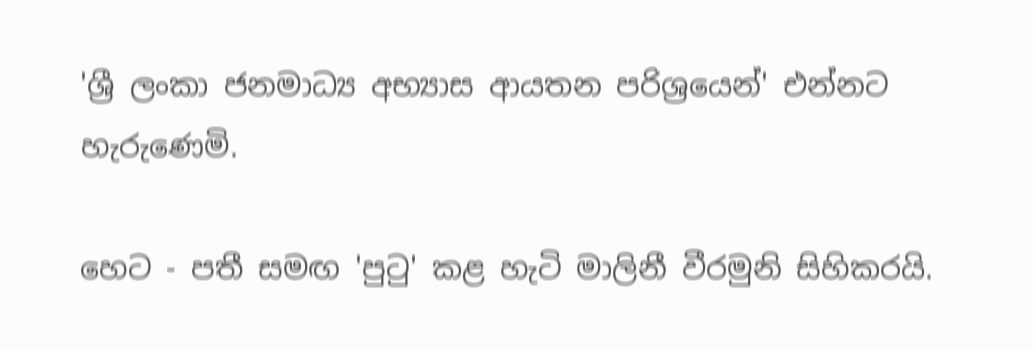'ශ්‍රී ලංකා ජනමාධ්‍ය අභ්‍යාස ආයතන පරිශ්‍රයෙන්' එන්නට හැරුණෙමි.

හෙට - පතී සමඟ 'පුටු' කළ හැටි මාලිනී වීරමුනි සිහිකරයි.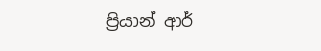ප්‍රියාන් ආර්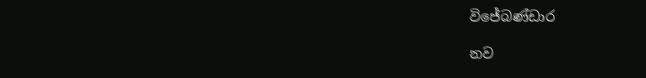විජේබණ්ඩාර

නව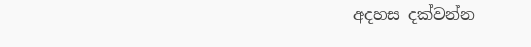අදහස දක්වන්න